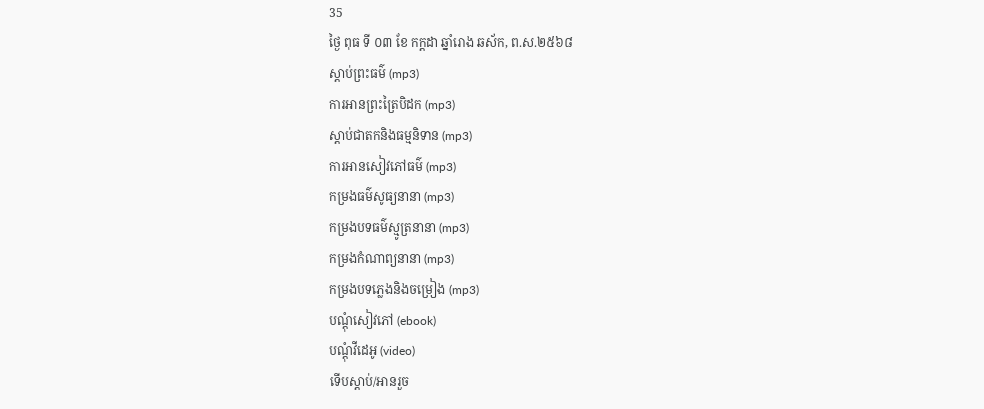35
ថ្ងៃ ពុធ ទី ០៣ ខែ កក្តដា ឆ្នាំរោង ឆស័ក, ព.ស.២៥៦៨
ស្តាប់ព្រះធម៌ (mp3)
ការអានព្រះត្រៃបិដក (mp3)
ស្តាប់ជាតកនិងធម្មនិទាន (mp3)
ការអានសៀវភៅធម៌ (mp3)
កម្រងធម៌សូធ្យនានា (mp3)
កម្រងបទធម៌ស្មូត្រនានា (mp3)
កម្រងកំណាព្យនានា (mp3)
កម្រងបទភ្លេងនិងចម្រៀង (mp3)
បណ្តុំសៀវភៅ (ebook)
បណ្តុំវីដេអូ (video)
ទើបស្តាប់/អានរួច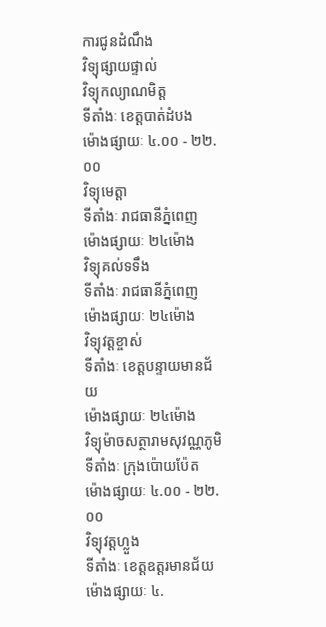ការជូនដំណឹង
វិទ្យុផ្សាយផ្ទាល់
វិទ្យុកល្យាណមិត្ត
ទីតាំងៈ ខេត្តបាត់ដំបង
ម៉ោងផ្សាយៈ ៤.០០ - ២២.០០
វិទ្យុមេត្តា
ទីតាំងៈ រាជធានីភ្នំពេញ
ម៉ោងផ្សាយៈ ២៤ម៉ោង
វិទ្យុគល់ទទឹង
ទីតាំងៈ រាជធានីភ្នំពេញ
ម៉ោងផ្សាយៈ ២៤ម៉ោង
វិទ្យុវត្តខ្ចាស់
ទីតាំងៈ ខេត្តបន្ទាយមានជ័យ
ម៉ោងផ្សាយៈ ២៤ម៉ោង
វិទ្យុម៉ាចសត្ថារាមសុវណ្ណភូមិ
ទីតាំងៈ ក្រុងប៉ោយប៉ែត
ម៉ោងផ្សាយៈ ៤.០០ - ២២.០០
វិទ្យុវត្តហ្លួង
ទីតាំងៈ ខេត្តឧត្តរមានជ័យ
ម៉ោងផ្សាយៈ ៤.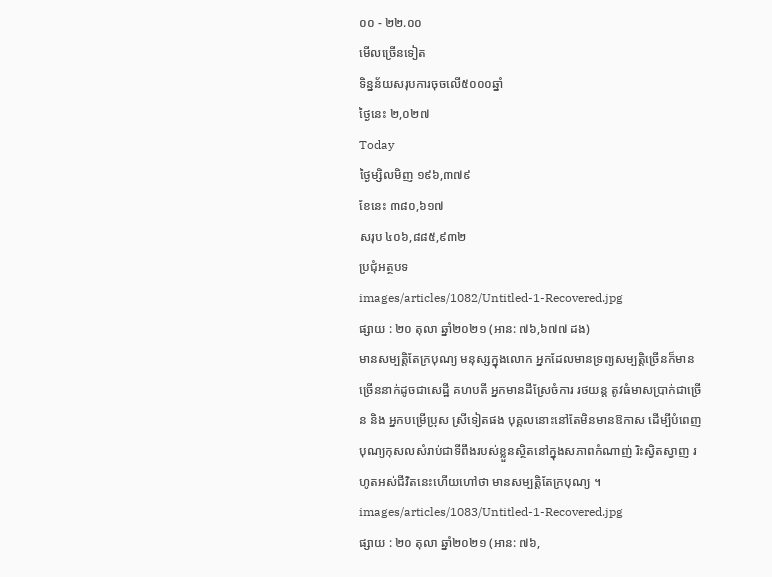០០ - ២២.០០
មើលច្រើនទៀត
ទិន្នន័យសរុបការចុចលើ៥០០០ឆ្នាំ
ថ្ងៃនេះ ២,០២៧
Today
ថ្ងៃម្សិលមិញ ១៩៦,៣៧៩
ខែនេះ ៣៨០,៦១៧
សរុប ៤០៦,៨៨៥,៩៣២
ប្រជុំអត្ថបទ
images/articles/1082/Untitled-1-Recovered.jpg
ផ្សាយ : ២០ តុលា ឆ្នាំ២០២១ (អាន: ៧៦,៦៧៧ ដង)
មានសម្បត្តិតែក្របុណ្យ មនុស្សក្នុងលោក អ្នកដែលមានទ្រព្យសម្បត្តិច្រើនក៏មានច្រើននាក់ដូចជាសេដ្ឋី គហបតី អ្នកមានដីស្រែចំការ រថយន្ត តូវធំមាសប្រាក់ជាច្រើន និង អ្នកបម្រើប្រុស ស្រីទៀតផង បុគ្គលនោះនៅតែមិនមានឱកាស ដើម្បីបំពេញបុណ្យកុសលសំរាប់ជាទីពឹងរបស់ខ្លួនស្ថិតនៅក្នុងសភាពកំណាញ់ រិះស្វិតស្វាញ រហូតអស់ជីវិតនេះហើយហៅថា មានសម្បត្តិតែក្របុណ្យ ។
images/articles/1083/Untitled-1-Recovered.jpg
ផ្សាយ : ២០ តុលា ឆ្នាំ២០២១ (អាន: ៧៦,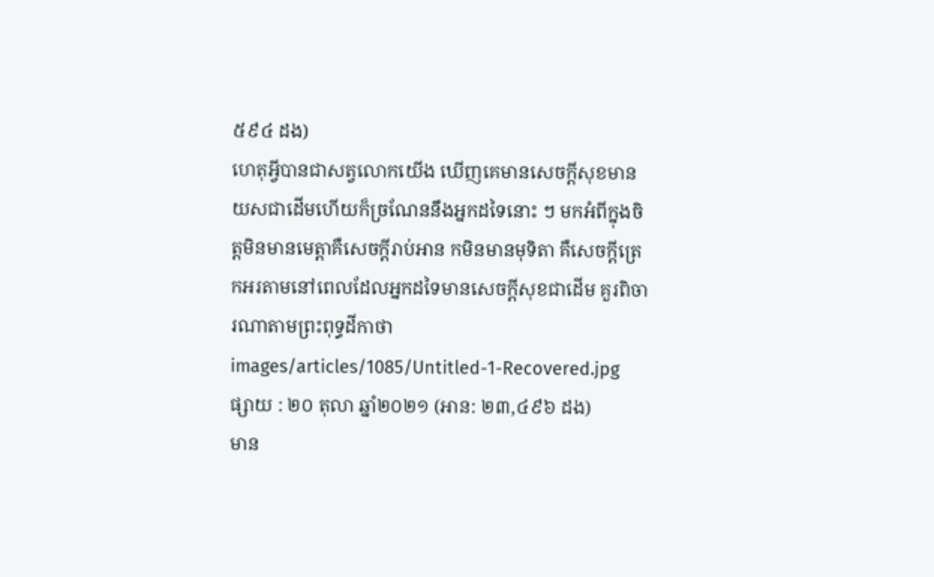៥៩៤ ដង)
ហេតុអ្វីបានជាសត្វលោកយើង ឃើញគេមានសេចក្តីសុខមានយសជាដើមហើយក៏ច្រណែននឹងអ្នកដទៃនោះ ៗ មកអំពីក្នុងចិត្តមិនមានមេត្តាគឺសេចក្តីរាប់អាន កមិនមានមុទិតា គឺសេចក្តីត្រេកអរតាមនៅពេលដែលអ្នកដទៃមានសេចក្តីសុខជាដើម គួរពិចារណាតាមព្រះពុទ្ធដីកាថា
images/articles/1085/Untitled-1-Recovered.jpg
ផ្សាយ : ២០ តុលា ឆ្នាំ២០២១ (អាន: ២៣,៤៩៦ ដង)
មាន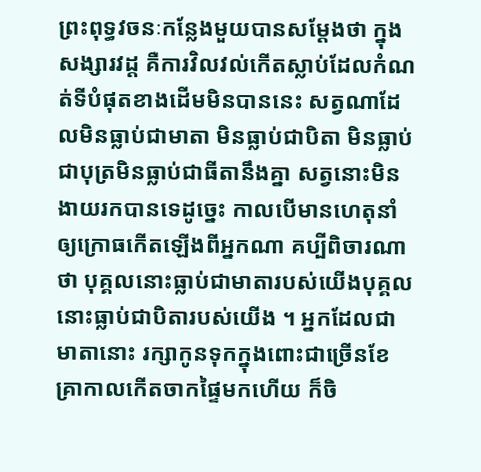ព្រះពុទ្ធវចនៈកន្លែងមួយបានសម្តែងថា ក្នុងសង្សារវដ្ដ គឺការវិលវល់កើតស្លាប់ដែលកំណត់ទីបំផុតខាងដើមមិនបាននេះ សត្វណាដែលមិនធ្លាប់ជាមាតា មិនធ្លាប់ជាបិតា មិនធ្លាប់ជាបុត្រមិនធ្លាប់ជាធីតានឹងគ្នា សត្វនោះមិនងាយរកបានទេដូច្នេះ កាលបើមានហេតុនាំឲ្យក្រោធកើតឡើងពីអ្នកណា គប្បីពិចារណាថា បុគ្គលនោះធ្លាប់ជាមាតារបស់យើងបុគ្គលនោះធ្លាប់ជាបិតារបស់យើង ។ អ្នកដែលជាមាតានោះ រក្សាកូនទុកក្នុងពោះជាច្រើនខែ គ្រាកាលកើតចាកផ្ទៃមកហើយ ក៏ចិ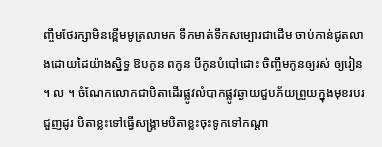ញ្ចឹមថែរក្សាមិនខ្ពើមមូត្រលាមក ទឹកមាត់ទឹកសម្បោរជាដើម ចាប់កាន់ជូតលាងដោយដៃយ៉ាងស្និទ្ធ ឱបកូន ពកូន បីកូនបំបៅដោះ ចិញ្ចឹមកូនឲ្យរស់ ឲ្យរៀន ។ ល ។ ចំណែកលោកជាបិតាដើរផ្លូវលំបាកផ្លូវឆ្ងាយជួបភ័យព្រួយក្នុងមុខរបរជួញដូរ បិតាខ្លះទៅធ្វើសង្គ្រាមបិតាខ្លះចុះទូកទៅកណ្តា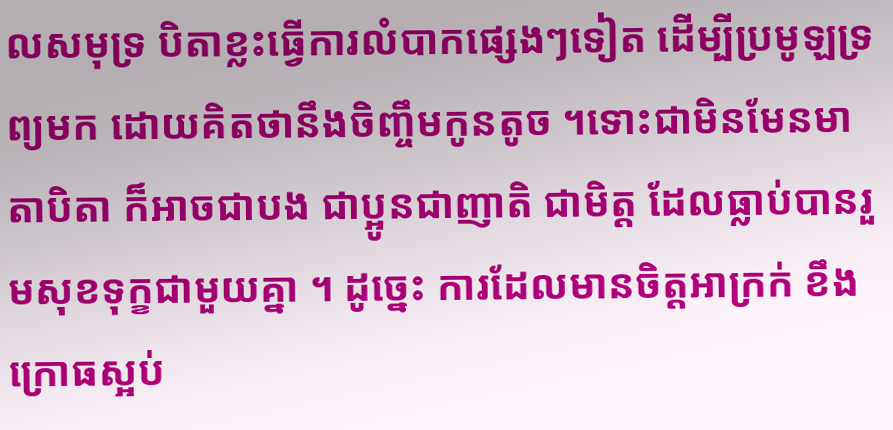លសមុទ្រ បិតាខ្លះធ្វើការលំបាកផ្សេងៗទៀត ដើម្បីប្រមូឡទ្រព្យមក ដោយគិតថានឹងចិញ្ចឹមកូនតូច ។ទោះជាមិនមែនមាតាបិតា ក៏អាចជាបង ជាប្អូនជាញាតិ ជាមិត្ត ដែលធ្លាប់បានរួមសុខទុក្ខជាមួយគ្នា ។ ដូច្នេះ ការដែលមានចិត្តអាក្រក់ ខឹងក្រោធស្អប់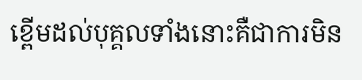ខ្ពើមដល់បុគ្គលទាំងនោះគឺជាការមិន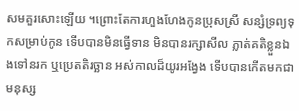សមគួរសោះឡើយ ។ព្រោះតែការហួងហែងកូនប្រុសស្រី សន្សំទ្រព្យទុកសម្រាប់កូន ទើបបានមិនធ្វើទាន មិនបានរក្សាសីល ភ្លាត់គតិខ្លួនឯងទៅនរក ឬប្រេតតិរច្ឆាន អស់កាលដ៏យូរអង្វែង ទើបបានកើតមកជាមនុស្ស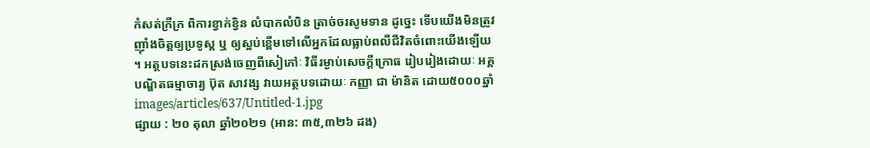កំសត់ក្រីក្រ ពិការខ្វាក់ខ្វិន លំបាកលំបិន ត្រាច់ចរសូមទាន ដូច្នេះ ទើបយើងមិនត្រូវញ៉ាំងចិត្តឲ្យប្រទូស្ត ឬ ឲ្យស្អប់ខ្ពើមទៅលើអ្នកដែលធ្លាប់ពលីជីវិតចំពោះយើងឡើយ ។ អត្ថបទនេះដកស្រង់ចេញពីសៀភៅៈ វិធីរម្ងាប់សេចក្តីក្រោធ រៀបរៀងដោយៈ អគ្គបណ្ឌិតធម្មាចារ្យ ប៊ុត សាវង្ស វាយអត្ថបទដោយៈ កញ្ញា ជា ម៉ានិត ដោយ៥០០០ឆ្នាំ
images/articles/637/Untitled-1.jpg
ផ្សាយ : ២០ តុលា ឆ្នាំ២០២១ (អាន: ៣៥,៣២៦ ដង)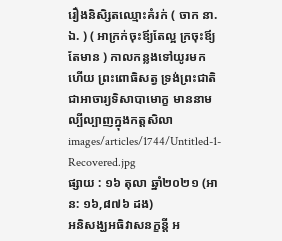រឿងនិសិ្សតឈ្មោះគំរក់ ( ចាក នា. ឯ. ) ( អាក្រក់ចុះឪ្យតែល្អ ក្រចុះឪ្យតែមាន ) កាលកន្លងទៅយូរមកហើយ ព្រះពោធិសត្វ ទ្រង់ព្រះជាតិជាអាចារ្យទិសាបាមោក្ខ មាននាមល្បីល្បាញក្នុងកត្តសិលា
images/articles/1744/Untitled-1-Recovered.jpg
ផ្សាយ : ១៦ តុលា ឆ្នាំ២០២១ (អាន: ១៦,៨៧៦ ដង)
អនិសង្ឃអធិវាសនក្ខន្តី អ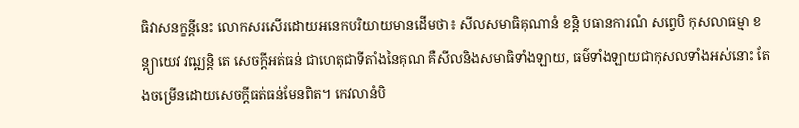ធិវាសនក្ខន្តីនេះ លោកសរសើរដោយអនេកបរិយាយមានដើមថា៖ សីលសមាធិគុណានំ ខន្តិ បធានការណំ សព្វេបិ កុសលាធម្មា ខន្ត្យាយេវ វឍ្ឍន្តិ តេ សេចក្ដីអត់ធន់ ជាហេតុជាទីតាំងនៃគុណ គឺសីលនិងសមាធិទាំងឡាយ, ធម៌ទាំងឡាយជាកុសលទាំងអស់នោះ តែងចម្រើនដោយសេចក្ដីធត់ធន់មែនពិត។ កេវលានំបិ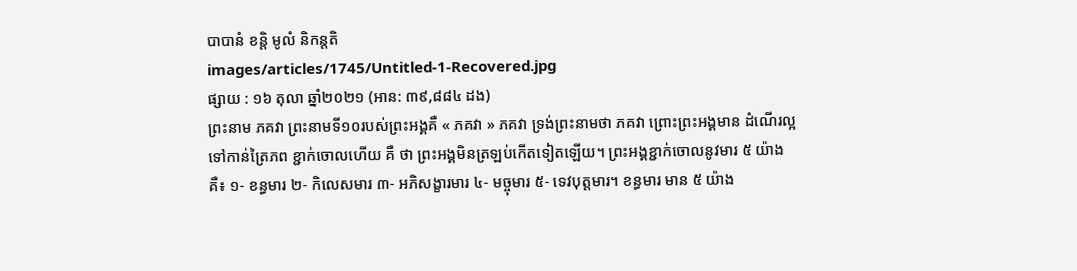បាបានំ ខន្តិ មូលំ និកន្តតិ
images/articles/1745/Untitled-1-Recovered.jpg
ផ្សាយ : ១៦ តុលា ឆ្នាំ២០២១ (អាន: ៣៩,៨៨៤ ដង)
ព្រះនាម ភគវា ព្រះនាមទី១០របស់ព្រះអង្គគឺ « ភគវា » ភគវា ទ្រង់ព្រះនាមថា ភគវា ព្រោះព្រះអង្គមាន ដំណើរល្អទៅកាន់ត្រៃភព ខ្ជាក់ចោលហើយ គឺ ថា ព្រះអង្គមិនត្រឡប់កើតទៀតឡើយ។ ព្រះអង្គខ្ជាក់ចោលនូវមារ ៥ យ៉ាងគឺ៖ ១- ខន្ធមារ ២- កិលេសមារ ៣- អភិសង្ខារមារ ៤- មច្ចុមារ ៥- ទេវបុត្តមារ។ ខន្ធមារ មាន ៥ យ៉ាង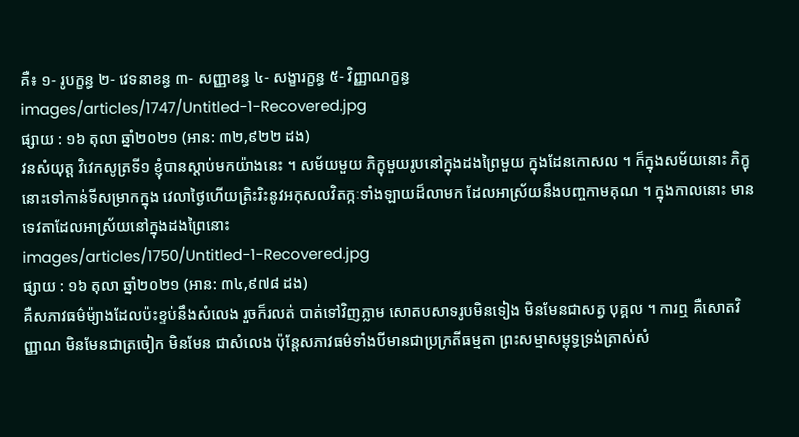គឺ៖ ១- រូបក្ខន្ធ ២- វេទនាខន្ធ ៣- សញ្ញាខន្ធ ៤- សង្ខារក្ខន្ធ ៥- វិញ្ញាណក្ខន្ធ
images/articles/1747/Untitled-1-Recovered.jpg
ផ្សាយ : ១៦ តុលា ឆ្នាំ២០២១ (អាន: ៣២,៩២២ ដង)
វនសំយុត្ត វិវេកសូត្រទី១ ខ្ញុំបានស្តាប់មកយ៉ាងនេះ ។ សម័យមួយ ភិក្ខុមួយរូបនៅក្នុងដងព្រៃមួយ ក្នុងដែនកោសល ។ ក៏ក្នុងសម័យនោះ ភិក្ខុនោះទៅកាន់ទីសម្រាកក្នុង វេលាថ្ងៃហើយត្រិះរិះនូវអកុសលវិតក្កៈទាំងឡាយដ៏លាមក ដែលអាស្រ័យនឹងបញ្ចកាមគុណ ។ ក្នុងកាលនោះ មានទេវតាដែលអាស្រ័យនៅក្នុងដងព្រៃនោះ
images/articles/1750/Untitled-1-Recovered.jpg
ផ្សាយ : ១៦ តុលា ឆ្នាំ២០២១ (អាន: ៣៤,៩៧៨ ដង)
គឺសភាវធម៌ម៉្យាងដែលប៉ះខ្ទប់នឹងសំលេង រួចក៏រលត់ បាត់ទៅវិញភ្លាម សោតបសាទរូបមិនទៀង មិនមែនជាសត្វ បុគ្គល ។ ការឮ គឺសោតវិញ្ញាណ មិនមែនជាត្រចៀក មិនមែន ជាសំលេង ប៉ុន្តែសភាវធម៌ទាំងបីមានជាប្រក្រតីធម្មតា ព្រះសម្មាសម្ពុទ្ធទ្រង់ត្រាស់សំ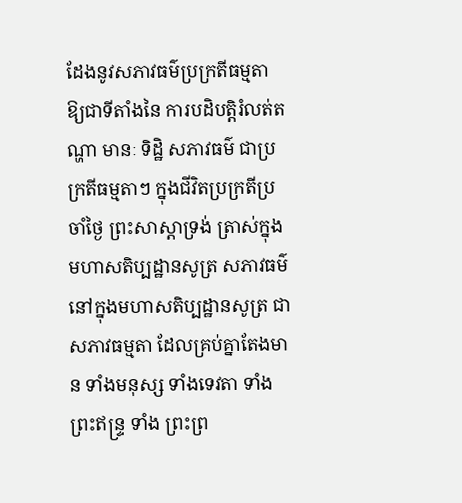ដែងនូវសភាវធម៌ប្រក្រតីធម្មតា ឱ្យជាទីតាំងនៃ ការបដិបត្តិរំលត់តណ្ហា មានៈ ទិដ្ឋិ សភាវធម៌ ជាប្រក្រតីធម្មតាៗ ក្នុងជីវិតប្រក្រតីប្រចាំថ្ងៃ ព្រះសាស្តាទ្រង់ ត្រាស់ក្នុងមហាសតិប្បដ្ឋានសូត្រ សភាវធម៌នៅក្នុងមហាសតិប្បដ្ឋានសូត្រ ជាសភាវធម្មតា ដែលគ្រប់គ្នាតែងមាន ទាំងមនុស្ស ទាំងទេវតា ទាំងព្រះឥន្ទ្រ ទាំង ព្រះព្រ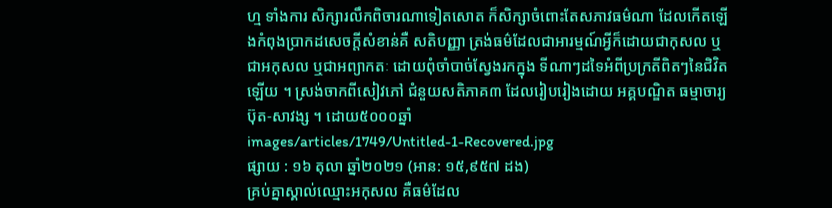ហ្ម ទាំងការ សិក្សារលឹកពិចារណាទៀតសោត ក៏សិក្សាចំពោះតែសភាវធម៌ណា ដែលកើតឡើងកំពុងប្រាកដសេចក្តីសំខាន់គឺ សតិបញ្ញា ត្រង់ធម៌ដែលជាអារម្មណ៍អ្វីក៏ដោយជាកុសល ឬ ជាអកុសល ឬជាអព្យាកតៈ ដោយពុំចាំបាច់ស្វែងរកក្នុង ទីណាៗដទៃអំពីប្រក្រតីពិតៗនៃជិវិតឡើយ ។ ស្រង់ចាកពីសៀវភៅ ជំនួយសតិភាគ៣ ដែលរៀបរៀងដោយ អគ្គបណ្ឌិត ធម្មាចារ្យ ប៊ុត-សាវង្ស ។ ដោយ៥០០០ឆ្នាំ
images/articles/1749/Untitled-1-Recovered.jpg
ផ្សាយ : ១៦ តុលា ឆ្នាំ២០២១ (អាន: ១៥,៩៥៧ ដង)
គ្រប់គ្នាស្គាល់ឈ្មោះអកុសល គឺធម៌ដែល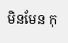មិនមែន កុ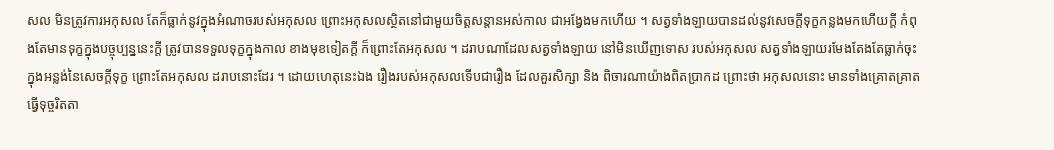សល មិនត្រូវការអកុសល តែក៏ធ្លាក់នូវក្នុងអំណាចរបស់អកុសល ព្រោះអកុសលស្ថិតនៅជាមួយចិត្តសន្តានអស់កាល ជាអង្វែងមកហើយ ។ សត្វទាំងឡាយបានដល់នូវសេចក្តីទុក្ខកន្លងមកហើយក្តី កំពុងតែមានទុក្ខក្នុងបច្ចុប្បន្ននេះក្តី ត្រូវបានទទួលទុក្ខក្នុងកាល ខាងមុខទៀតក្តី ក៏ព្រោះតែអកុសល ។ ដរាបណាដែលសត្វទាំងឡាយ នៅមិនឃើញទោស របស់អកុសល សត្វទាំងឡាយរមែងតែងតែធ្លាក់ចុះក្នុងអន្លង់នៃសេចក្តីទុក្ខ ព្រោះតែអកុសល ដរាបនោះដែរ ។ ដោយហេតុនេះឯង រឿងរបស់អកុសលទើបជារឿង ដែលគួរសិក្សា និង ពិចារណាយ៉ាងពិតប្រាកដ ព្រោះថា អកុសលនោះ មានទាំងគ្រោតគ្រាត ធ្វើទុច្ចរិតតា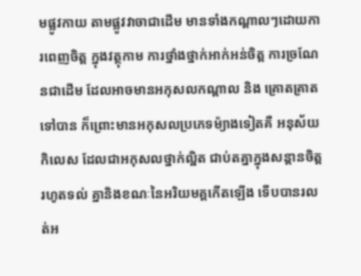មផ្លូវកាយ តាមផ្លូវវាចាជាដើម មានទាំងកណ្តាលៗដោយការពេញចិត្ត ក្នុងវត្ថុកាម ការថ្នាំងថ្នាក់អាក់អន់ចិត្ត ការច្រណែនជាដើម ដែលអាចមានអកុសលកណ្តាល និង គ្រោតគ្រាតទៅបាន ក៏ព្រោះមានអកុសលប្រភេទម៉្យាងទៀតគឺ អនុស័យកិលេស ដែលជាអកុសលថ្នាក់ល្អិត ជាប់តគ្នាក្នុងសន្តានចិត្ត រហូតទល់ គ្នានិងខណៈនៃអរិយមគ្គកើតឡើង ទើបបានរលត់អ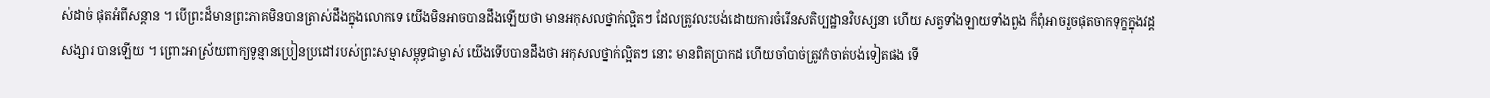ស់ដាច់ ផុតអំពីសន្តាន ។ បើព្រះដ៏មានព្រះភាគមិនបានត្រាស់ដឹងក្នុងលោកទេ យើងមិនអាចបានដឹងឡើយថា មានអកុសលថ្នាក់ល្អិតៗ ដែលត្រូវលះបង់ដោយការចំរើនសតិប្បដ្ឋានវិបស្សនា ហើយ សត្វទាំងឡាយទាំងពួង ក៏ពុំអាចរួចផុតចាកទុក្ខក្នុងវដ្តសង្សារ បានឡើយ ។ ព្រោះអាស្រ័យពាក្យទូន្មានប្រៀនប្រដៅរបស់ព្រះសម្មាសម្ពុទ្ធជាម្ចាស់ យើងទើបបានដឹងថា អកុសលថ្នាក់ល្អិតៗ នោះ មានពិតប្រាកដ ហើយចាំបាច់ត្រូវកំចាត់បង់ទៀតផង ទើ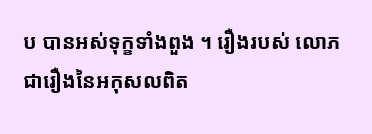ប បានអស់ទុក្ខទាំងពួង ។ រឿងរបស់ លោភ ជារឿងនៃអកុសលពិត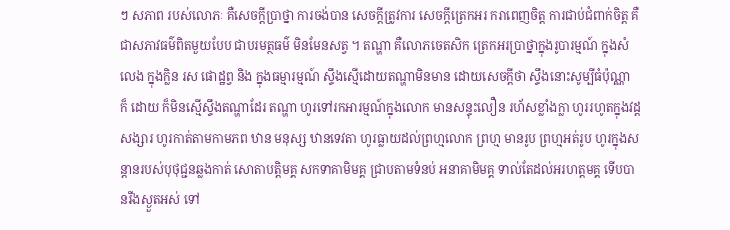ៗ សភាព របស់លោភៈ គឺសេចក្តីប្រាថ្នា ការចង់បាន សេចក្តីត្រូវការ សេចក្តីត្រេកអរ ករាពេញចិត្ត ការជាប់ជំពាក់ចិត្ត គឺជាសភាវធម៌ពិតមួយបែប ជាបរមត្ថធម៌ មិនមែនសត្វ ។ តណ្ហា គឺលោភចេតសិក ត្រេកអរប្រាថ្នាក្នុងរូបារម្មណ៍ ក្នុងសំលេង ក្នុងក្លិន រស ផោដ្ឋព្វ និង ក្នុងធម្មារម្មណ៍ ស្ទឹងស្មើដោយតណ្ហាមិនមាន ដោយសេចក្តីថា ស្ទឹងនោះសូម្បីធំប៉ុណ្ណា ក៏ ដោយ ក៏មិនស្មើស្ទឹងតណ្ហាដែរ តណ្ហា ហូរទៅរកអារម្មណ៍ក្នុងលោក មានសន្ទុះលឿន រហ័សខ្លាំងក្លា ហូររហូតក្នុងវដ្តសង្សារ ហូរកាត់តាមកាមភព ឋាន មនុស្ស ឋានទេវតា ហូរធ្លាយដល់ព្រហ្មលោក ព្រហ្ម មានរូប ព្រហ្មអត់រូប ហូរក្នុងសន្តានរបស់បុថុជ្ជនឆ្លងកាត់ សោតាបត្តិមគ្គ សកទាគាមិមគ្គ ជ្រាបតាមទំនប់ អនាគាមិមគ្គ ទាល់តែដល់អរហត្តមគ្គ ទើបបានរីងស្ងួតអស់ ទៅ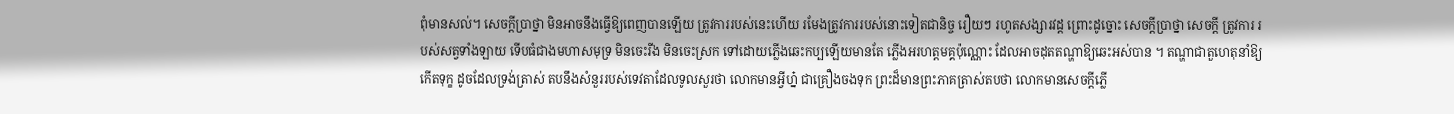ពុំមានសល់។ សេចក្តីប្រាថ្នា មិនអាចនឹងធ្វើឱ្យពេញបានឡើយ ត្រូវការរបស់នេះហើយ រមែងត្រូវការរបស់នោះទៀតជានិច្ច រឿយៗ រហូតសង្សារវដ្ត ព្រោះដូច្នោះ សេចក្តីប្រាថ្នា សេចក្តី ត្រូវការ របស់សត្វទាំងឡាយ ទើបធំជាងមហាសមុទ្រ មិនចេះរីង មិនចេះស្រក ទៅដោយភ្លើងឆេះកប្បឡើយមានតែ ភ្លើងអរហត្តមគ្គប៉ុណ្ណោះ ដែលអាចដុតតណ្ហាឱ្យឆេះអស់បាន ។ តណ្ហាជាតួហេតុនាំឱ្យកើតទុក្ខ ដូចដែលទ្រង់ត្រាស់ តបនឹងសំនួររបស់ទេវតាដែលទូលសួរថា លោកមានអ្វីហ្ន៎ ជាគ្រឿងចងទុក ព្រះដ៏មានព្រះភាគត្រាស់តបថា លោកមានសេចក្តីភ្លើ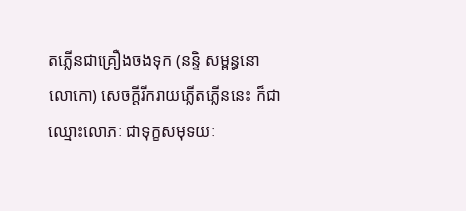តភ្លើនជាគ្រឿងចងទុក (នន្ទិ សម្ពន្ធនោ លោកោ) សេចក្តីរីករាយភ្លើតភ្លើននេះ ក៏ជាឈ្មោះលោភៈ ជាទុក្ខសមុទយៈ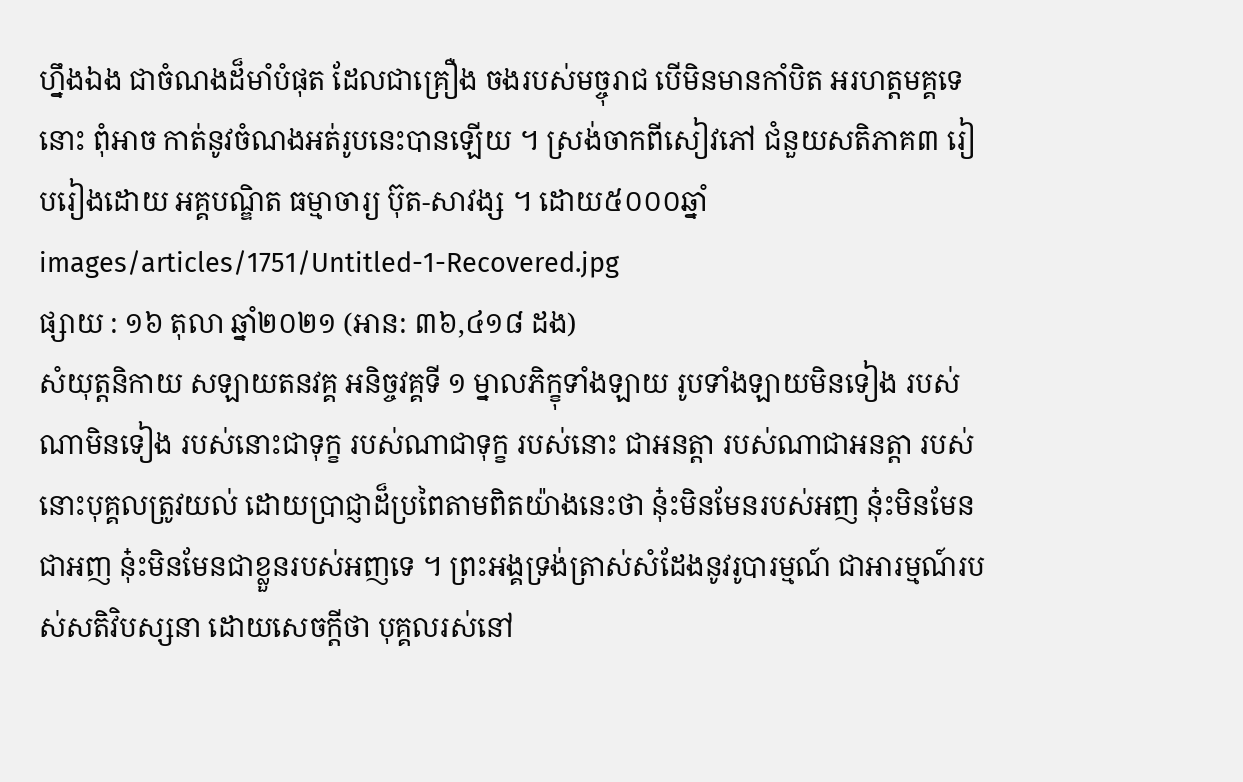ហ្នឹងឯង ជាចំណងដ៏មាំបំផុត ដែលជាគ្រឿង ចងរបស់មច្ចុរាជ បើមិនមានកាំបិត អរហត្តមគ្គទេនោះ ពុំអាច កាត់នូវចំណងអត់រូបនេះបានឡើយ ។ ស្រង់ចាកពីសៀវភៅ ជំនួយសតិភាគ៣ រៀបរៀងដោយ អគ្គបណ្ឌិត ធម្មាចារ្យ ប៊ុត-សាវង្ស ។ ដោយ៥០០០ឆ្នាំ
images/articles/1751/Untitled-1-Recovered.jpg
ផ្សាយ : ១៦ តុលា ឆ្នាំ២០២១ (អាន: ៣៦,៤១៨ ដង)
សំយុត្តនិកាយ សឡាយតនវគ្គ អនិច្ចវគ្គទី ១ ម្នាលភិក្ខុទាំងឡាយ រូបទាំងឡាយមិនទៀង របស់ណាមិនទៀង របស់នោះជាទុក្ខ របស់ណាជាទុក្ខ របស់នោះ ជាអនត្តា របស់ណាជាអនត្តា របស់នោះបុគ្គលត្រូវយល់ ដោយប្រាជ្ញាដ៏ប្រពៃតាមពិតយ៉ាងនេះថា នុ៎ះមិនមែនរបស់អញ នុ៎ះមិនមែនជាអញ នុ៎ះមិនមែនជាខ្លួនរបស់អញទេ ។ ព្រះអង្គទ្រង់ត្រាស់សំដែងនូវរូបារម្មណ៍ ជាអារម្មណ៍របស់សតិវិបស្សនា ដោយសេចក្តីថា បុគ្គលរស់នៅ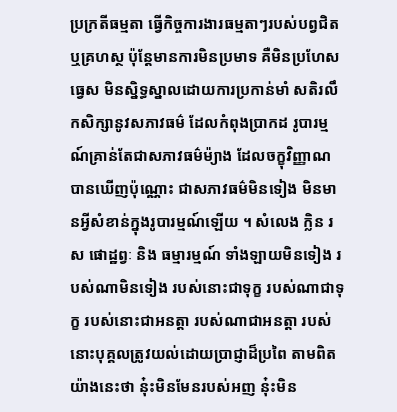ប្រក្រតីធម្មតា ធ្វើកិច្ចការងារធម្មតាៗរបស់បព្វជិត ឬគ្រហស្ថ ប៉ុន្តែមានការមិនប្រមាទ គឺមិនប្រហែសធ្វេស មិនស្និទ្ធស្នាលដោយការប្រកាន់មាំ សតិរលឹកសិក្សានូវសភាវធម៌ ដែលកំពុងប្រាកដ រូបារម្មណ៍គ្រាន់តែជាសភាវធម៌ម៉្យាង ដែលចក្ខុវិញ្ញាណបានឃើញប៉ុណ្ណោះ ជាសភាវធម៌មិនទៀង មិនមានអ្វីសំខាន់ក្នុងរូបារម្មណ៍ឡើយ ។ សំលេង ក្លិន រស ផោដ្ឋព្វៈ និង ធម្មារម្មណ៍ ទាំងឡាយមិនទៀង របស់ណាមិនទៀង របស់នោះជាទុក្ខ របស់ណាជាទុក្ខ របស់នោះជាអនត្តា របស់ណាជាអនត្តា របស់នោះបុគ្គលត្រូវយល់ដោយប្រាជ្ញាដ៏ប្រពៃ តាមពិតយ៉ាងនេះថា នុ៎ះមិនមែនរបស់អញ នុ៎ះមិន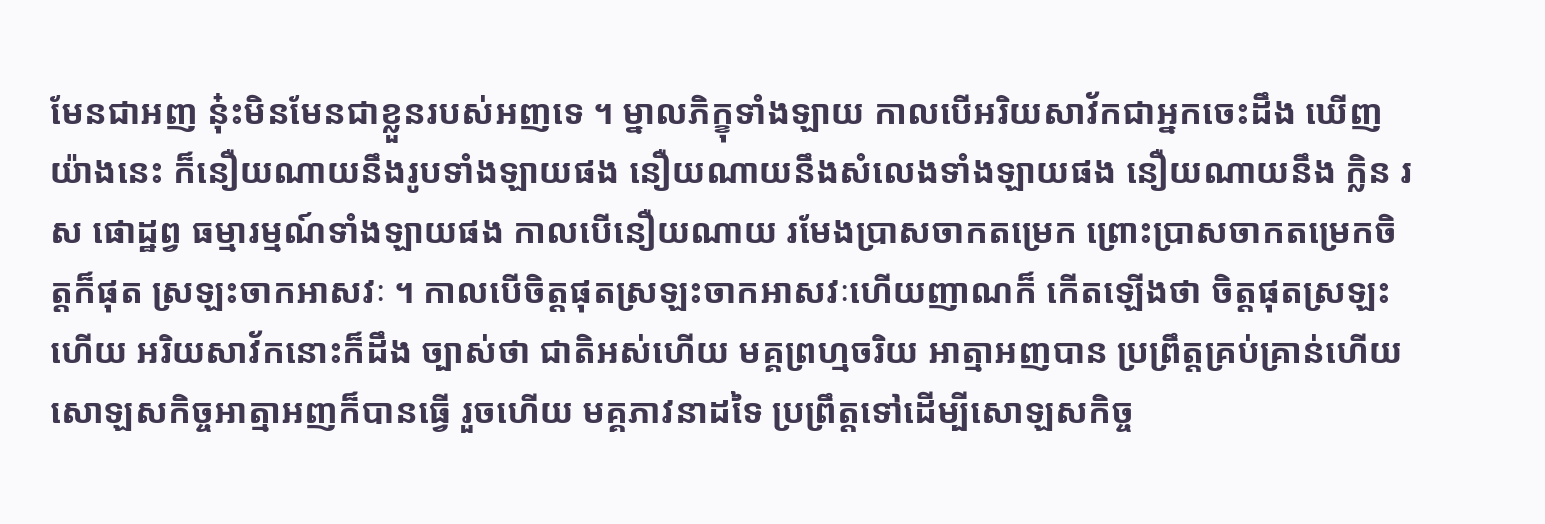មែនជាអញ នុ៎ះមិនមែនជាខ្លួនរបស់អញទេ ។ ម្នាលភិក្ខុទាំងឡាយ កាលបើអរិយសាវ័កជាអ្នកចេះដឹង ឃើញយ៉ាងនេះ ក៏នឿយណាយនឹងរូបទាំងឡាយផង នឿយណាយនឹងសំលេងទាំងឡាយផង នឿយណាយនឹង ក្លិន រស ផោដ្ឋព្វ ធម្មារម្មណ៍ទាំងឡាយផង កាលបើនឿយណាយ រមែងប្រាសចាកតម្រេក ព្រោះប្រាសចាកតម្រេកចិត្តក៏ផុត ស្រឡះចាកអាសវៈ ។ កាលបើចិត្តផុតស្រឡះចាកអាសវៈហើយញាណក៏ កើតឡើងថា ចិត្តផុតស្រឡះហើយ អរិយសាវ័កនោះក៏ដឹង ច្បាស់ថា ជាតិអស់ហើយ មគ្គព្រហ្មចរិយ អាត្មាអញបាន ប្រព្រឹត្តគ្រប់គ្រាន់ហើយ សោឡសកិច្ចអាត្មាអញក៏បានធ្វើ រួចហើយ មគ្គភាវនាដទៃ ប្រព្រឹត្តទៅដើម្បីសោឡសកិច្ច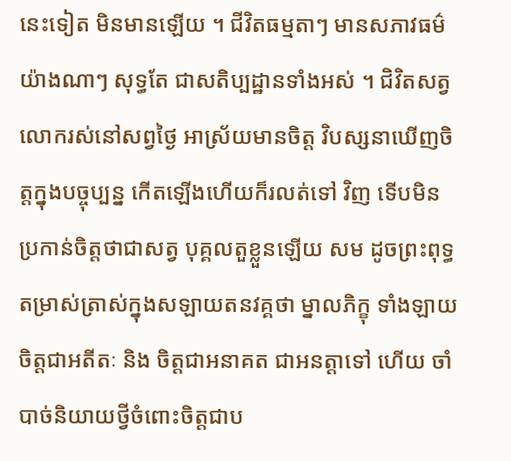នេះទៀត មិនមានឡើយ ។ ជីវិតធម្មតាៗ មានសភាវធម៌យ៉ាងណាៗ សុទ្ធតែ ជាសតិប្បដ្ឋានទាំងអស់ ។ ជិវិតសត្វលោករស់នៅសព្វថ្ងៃ អាស្រ័យមានចិត្ត វិបស្សនាឃើញចិត្តក្នុងបច្ចុប្បន្ន កើតឡើងហើយក៏រលត់ទៅ វិញ ទើបមិនប្រកាន់ចិត្តថាជាសត្វ បុគ្គលតួខ្លួនឡើយ សម ដូចព្រះពុទ្ធតម្រាស់ត្រាស់ក្នុងសឡាយតនវគ្គថា ម្នាលភិក្ខុ ទាំងឡាយ ចិត្តជាអតីតៈ និង ចិត្តជាអនាគត ជាអនត្តាទៅ ហើយ ចាំបាច់និយាយថ្វីចំពោះចិត្តជាប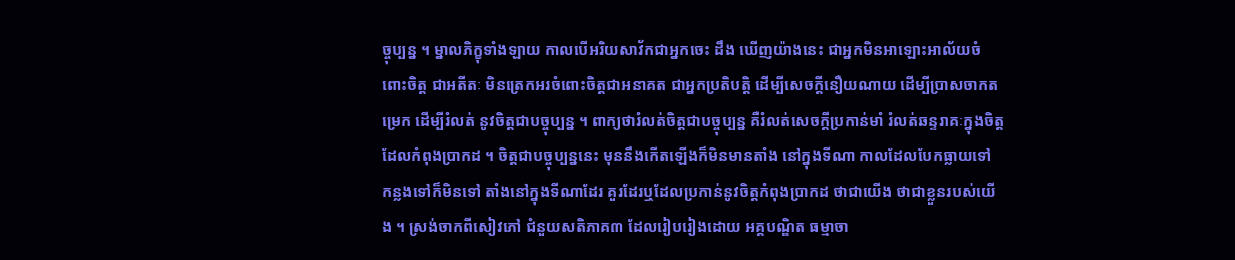ច្ចុប្បន្ន ។ ម្នាលភិក្ខុទាំងឡាយ កាលបើអរិយសាវ័កជាអ្នកចេះ ដឹង ឃើញយ៉ាងនេះ ជាអ្នកមិនអាឡោះអាល័យចំពោះចិត្ត ជាអតីតៈ មិនត្រេកអរចំពោះចិត្តជាអនាគត ជាអ្នកប្រតិបត្តិ ដើម្បីសេចក្តីនឿយណាយ ដើម្បីប្រាសចាកតម្រេក ដើម្បីរំលត់ នូវចិត្តជាបច្ចុប្បន្ន ។ ពាក្យថារំលត់ចិត្តជាបច្ចុប្បន្ន គឺរំលត់សេចក្តីប្រកាន់មាំ រំលត់ឆន្ទរាគៈក្នុងចិត្តដែលកំពុងប្រាកដ ។ ចិត្តជាបច្ចុប្បន្ននេះ មុននឹងកើតឡើងក៏មិនមានតាំង នៅក្នុងទីណា កាលដែលបែកធ្លាយទៅ កន្លងទៅក៏មិនទៅ តាំងនៅក្នុងទីណាដែរ គួរដែរឬដែលប្រកាន់នូវចិត្តកំពុងប្រាកដ ថាជាយើង ថាជាខ្លួនរបស់យើង ។ ស្រង់ចាកពីសៀវភៅ ជំនួយសតិភាគ៣ ដែលរៀបរៀងដោយ អគ្គបណ្ឌិត ធម្មាចា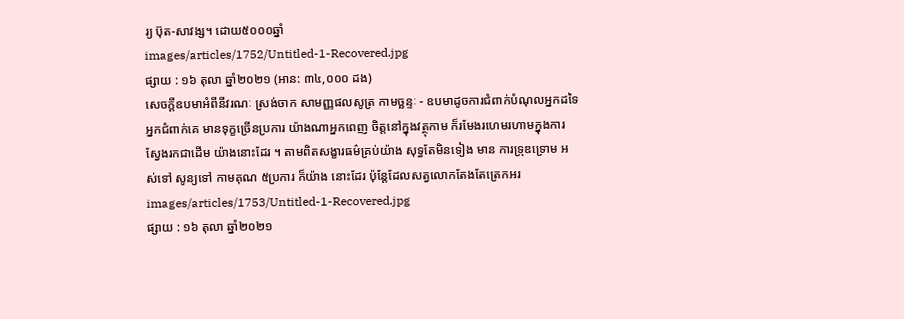រ្យ ប៊ុត-សាវង្ស។ ដោយ៥០០០ឆ្នាំ
images/articles/1752/Untitled-1-Recovered.jpg
ផ្សាយ : ១៦ តុលា ឆ្នាំ២០២១ (អាន: ៣៤,០០០ ដង)
សេចក្តីឧបមាអំពីនីវរណៈ ស្រង់ចាក សាមញ្ញផលសូត្រ កាមច្ឆន្ទៈ - ឧបមាដូចការជំពាក់បំណុលអ្នកដទៃ អ្នកជំពាក់គេ មានទុក្ខច្រើនប្រការ យ៉ាងណាអ្នកពេញ ចិត្តនៅក្នុងវត្ថុកាម ក៏រមែងរហេមរហាមក្នុងការស្វែងរកជាដើម យ៉ាងនោះដែរ ។ តាមពិតសង្ខារធម៌គ្រប់យ៉ាង សុទ្ធតែមិនទៀង មាន ការទ្រុឌទ្រោម អស់ទៅ សូន្យទៅ កាមគុណ ៥ប្រការ ក៏យ៉ាង នោះដែរ ប៉ុន្តែដែលសត្វលោកតែងតែត្រេកអរ
images/articles/1753/Untitled-1-Recovered.jpg
ផ្សាយ : ១៦ តុលា ឆ្នាំ២០២១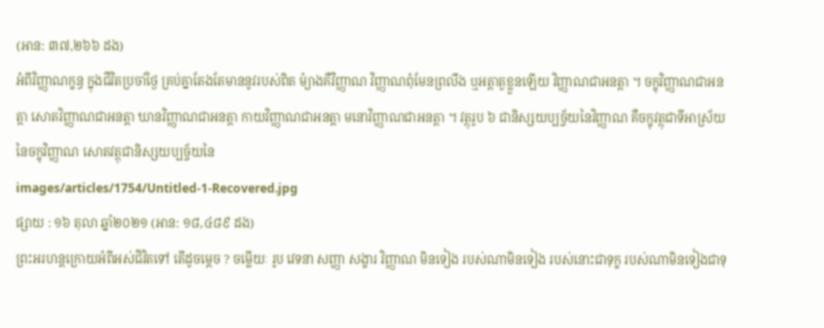(អាន: ៣៧,២៦៦ ដង)
អំពីវិញ្ញាណក្ខន្ធ ក្នុងជីវិតប្រចាំថ្ងៃ គ្រប់គ្នាតែងតែមាននូវរបស់ពិត ម៉្យាងគឺវិញ្ញាណ វិញ្ញាណពុំមែនព្រលឹង ឬអត្តាតួខ្លួនឡើយ វិញ្ញាណជាអនត្តា ។ ចក្ខុវិញ្ញាណជាអនត្តា សោតវិញ្ញាណជាអនត្តា ឃានវិញ្ញាណជាអនត្តា កាយវិញ្ញាណជាអនត្តា មនោវិញ្ញាណជាអនត្តា ។ វត្ថុរូប ៦ ជានិស្សយប្បច្ច័យនៃវិញ្ញាណ គឺចក្ខុវត្ថុជាទីអាស្រ័យនៃចក្ខុវិញ្ញាណ សោតវត្ថុជានិស្សយប្បច្ច័យនៃ
images/articles/1754/Untitled-1-Recovered.jpg
ផ្សាយ : ១៦ តុលា ឆ្នាំ២០២១ (អាន: ១៨,៤៨៩ ដង)
ព្រះអរហន្តក្រោយអំពីអស់ជិវិតទៅ តើដូចម្តេច ? ចម្លើយៈ រូប វេទនា សញ្ញា សង្ខារ វិញ្ញាណ មិនទៀង របស់ណាមិនទៀង របស់នោះជាទុក្ខ របស់ណាមិនទៀងជាទុ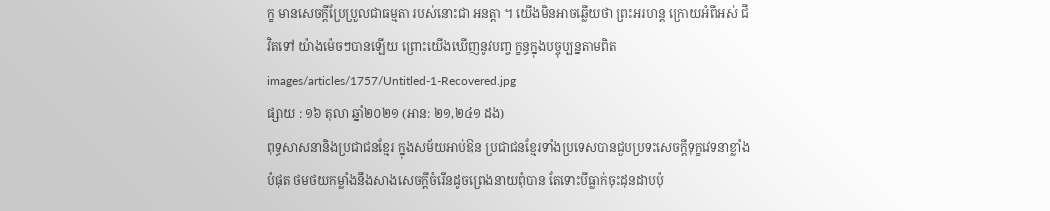ក្ខ មានសេចក្តីប្រែប្រួលជាធម្មតា របស់នោះជា អនត្តា ។ យើងមិនអាចឆ្លើយថា ព្រះអរហន្ត ក្រោយអំពីអស់ ជីវិតទៅ យ៉ាងម៉េចៗបានឡើយ ព្រោះយើងឃើញនូវបញ្ច ក្ខន្ធក្នុងបច្ចុប្បន្នតាមពិត
images/articles/1757/Untitled-1-Recovered.jpg
ផ្សាយ : ១៦ តុលា ឆ្នាំ២០២១ (អាន: ២១,២៤១ ដង)
ពុទ្ធសាសនានិងប្រជាជនខ្មែរ ក្នុងសម័យអាប់ឱន ប្រជាជនខ្មែរទាំងប្រទេសបានជួបប្រទះសេចក្ដីទុក្ខវេទនាខ្លាំងបំផុត ថមថយកម្លាំងនឹងសាងសេចក្ដីចំរើនដូចព្រេងនាយពុំបាន តែទោះបីធ្លាក់ចុះដុនដាបប៉ុ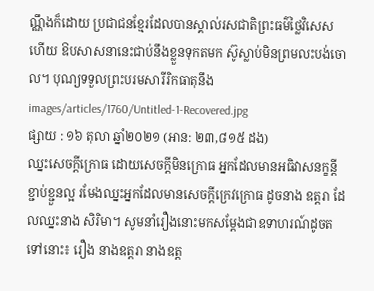ណ្ណឹងក៏ដោយ ប្រជាជនខ្មែរដែលបានស្គាល់រសជាតិព្រះធម៌ថ្លៃវិសេសហើយ ឱបសាសនានេះជាប់នឹងខ្លួនទុកតមក ស៊ូស្លាប់មិនព្រមលះបង់ចោល។ បុណ្យទទួលព្រះបរមសារីរិកធាតុនឹង
images/articles/1760/Untitled-1-Recovered.jpg
ផ្សាយ : ១៦ តុលា ឆ្នាំ២០២១ (អាន: ២៣,៨១៥ ដង)
ឈ្នះសេចក្ដីក្រោធ ដោយសេចក្ដីមិនក្រោធ អ្នកដែលមានអធិវាសនក្ខន្តីខ្ជាប់ខ្ជួនល្អ រមែងឈ្នះអ្នកដែលមានសេចក្ដីក្រេវក្រោធ ដូចនាង ឧត្តរា ដែលឈ្នះនាង សិរិមា។ សូមនាំរឿងនោះមកសម្ដែងជាឧទាហរណ៍ដូចតទៅនោះ៖ រឿង នាងឧត្តរា នាងឧត្ត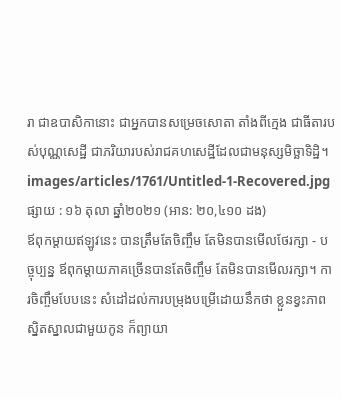រា ជាឧបាសិកានោះ ជាអ្នកបានសម្រេចសោតា តាំងពីក្មេង ជាធីតារបស់បុណ្ណសេដ្ឋី ជាភរិយារបស់រាជគហសេដ្ឋីដែលជាមនុស្សមិច្ឆាទិដ្ឋិ។
images/articles/1761/Untitled-1-Recovered.jpg
ផ្សាយ : ១៦ តុលា ឆ្នាំ២០២១ (អាន: ២០,៤១០ ដង)
ឪពុកម្ដាយឥឡូវនេះ បានត្រឹមតែចិញ្ចឹម តែមិនបានមើលថែរក្សា - បច្ចុប្បន្ន ឪពុកម្ដាយភាគច្រើនបានតែចិញ្ចឹម តែមិនបានមើលរក្សា។ ការចិញ្ចឹមបែបនេះ សំដៅដល់ការបម្រុងបម្រើដោយនឹកថា ខ្លួនខ្វះភាពស្និតស្នាលជាមួយកូន ក៏ព្យាយា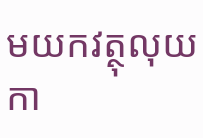មយកវត្ថុលុយកា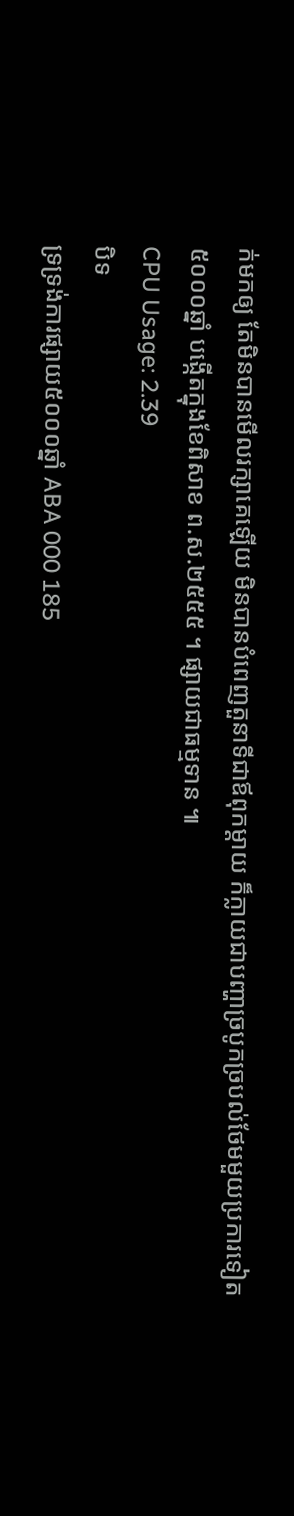ក់មកឲ្យ តែមិនបានមើលរក្សាគេឡើយ មិនបានបំពេញតួនាទីជាឪពុកម្ដាយ ក៏ក្លាយជាបញ្ហាច្របូកច្របល់ថែមមួយប្រការទៀត
៥០០០ឆ្នាំ បង្កើតក្នុងខែពិសាខ ព.ស.២៥៥៥ ។ ផ្សាយជាធម្មទាន ៕
CPU Usage: 2.39
បិទ
ទ្រទ្រង់ការផ្សាយ៥០០០ឆ្នាំ ABA 000 185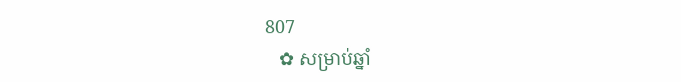807
   ✿ សម្រាប់ឆ្នាំ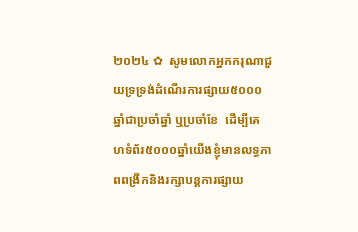២០២៤ ✿  សូមលោកអ្នកករុណាជួយទ្រទ្រង់ដំណើរការផ្សាយ៥០០០ឆ្នាំជាប្រចាំឆ្នាំ ឬប្រចាំខែ  ដើម្បីគេហទំព័រ៥០០០ឆ្នាំយើងខ្ញុំមានលទ្ធភាពពង្រីកនិងរក្សាបន្តការផ្សាយ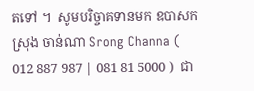តទៅ ។  សូមបរិច្ចាគទានមក ឧបាសក ស្រុង ចាន់ណា Srong Channa ( 012 887 987 | 081 81 5000 )  ជា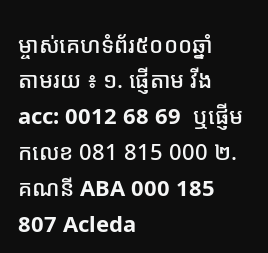ម្ចាស់គេហទំព័រ៥០០០ឆ្នាំ   តាមរយ ៖ ១. ផ្ញើតាម វីង acc: 0012 68 69  ឬផ្ញើមកលេខ 081 815 000 ២. គណនី ABA 000 185 807 Acleda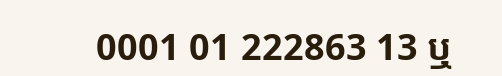0001 01 222863 13 ឬ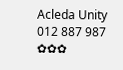Acleda Unity 012 887 987  ✿✿✿